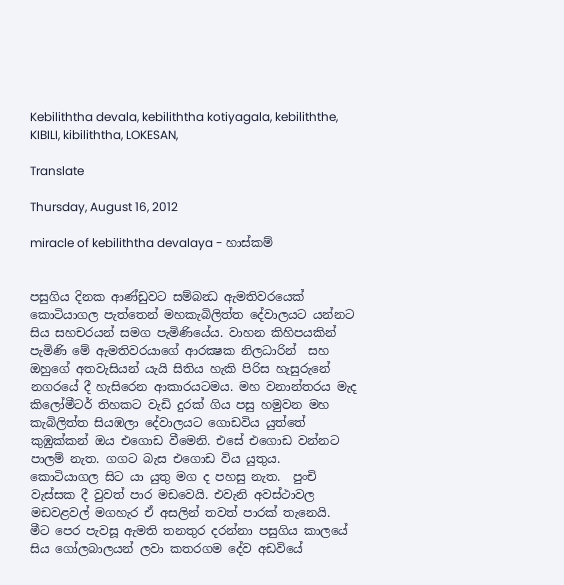Kebiliththa devala, kebiliththa kotiyagala, kebiliththe, KIBILI, kibiliththa, LOKESAN,

Translate

Thursday, August 16, 2012

miracle of kebiliththa devalaya - හාස්කම්


පසුගිය දිනක ආණ්ඩුවට සම්බන්‍ධ ඇමතිවරයෙක් කොටියාගල පැත්තෙන් මහකැබිලිත්ත දේවාලයට යන්නට සිය සහචරයන් සමග පැමිණියේය. වාහන කිහිපයකින් පැමිණි මේ ඇමතිවරයාගේ ආරක්‍ෂක නිලධාරින්  සහ ඔහුගේ අතවැසියන් යැයි සිතිය හැකි පිරිස හැසුරුනේ නගරයේ දී හැසිරෙන ආකාරයටමය. මහ වනාන්තරය මැද කිලෝමීටර් තිහකට වැඩි දුරක් ගිය පසු හමුවන මහ කැබිලිත්ත සියඹලා දේවාලයට ගොඩවිය යුත්තේ කුඹුක්කන් ඔය එගොඩ වීමෙනි. එසේ එගොඩ වන්නට පාලම් නැත. ගගට බැස එගොඩ විය යුතුය.
කොටියාගල සිට යා යුතු මග ද පහසු නැත.  පුංචි වැස්සක දී වුවත් පාර මඩවෙයි. එවැනි අවස්ථාවල මඩවළවල් මගහැර ඒ අසලින් තවත් පාරක් තැනෙයි.
මීට පෙර පැවසූ ඇමති තනතුර දරන්නා පසුගිය කාලයේ සිය ගෝලබාලයන් ලවා කතරගම දේව අඩවියේ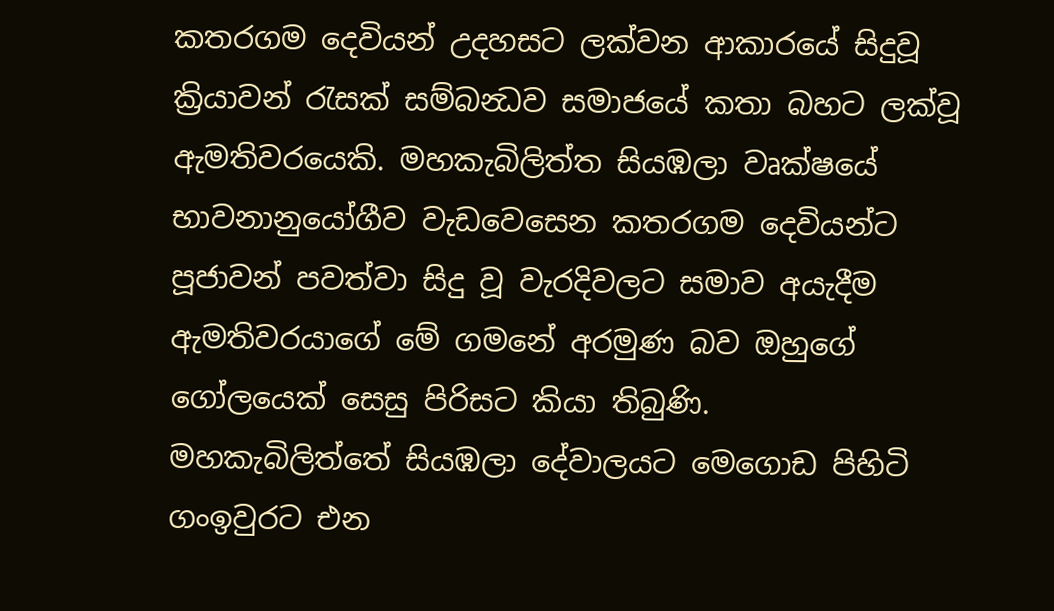කතරගම දෙවියන් උදහසට ලක්වන ආකාරයේ සිදුවූ ක්‍රියාවන් රැසක් සම්බන්‍ධව සමාජයේ කතා බහට ලක්වූ ඇමතිවරයෙකි. මහකැබිලිත්ත සියඹලා වෘක්ෂයේ භාවනානුයෝගීව වැඩවෙසෙන කතරගම දෙවියන්ට පූජාවන් පවත්වා සිදු වූ වැරදිවලට සමාව අයැදීම ඇමතිවරයාගේ මේ ගමනේ අරමුණ බව ඔහුගේ ගෝලයෙක් සෙසු පිරිසට කියා තිබුණි.
මහකැබිලිත්තේ සියඹලා දේවාලයට මෙගොඩ පිහිටි ගංඉවුරට එන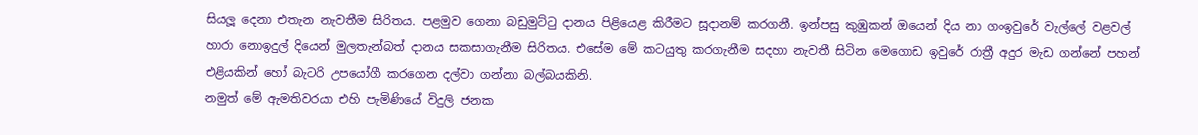සියලූ දෙනා එතැන නැවතීම සිරිතය. පළමුව ගෙනා බඩුමුට්ටු දානය පිළියෙළ කිරීමට සූදානම් කරගනී. ඉන්පසු කුඹුකන් ඔයෙන් දිය නා ගංඉවුරේ වැල්ලේ වළවල් හාරා නොඉදුල් දියෙන් මුලතැන්බත් දානය සකසාගැනීම සිරිතය. එසේම මේ කටයුතු කරගැනීම සදහා නැවතී සිටින මෙගොඩ ඉවුරේ රාත්‍රී අදුර මැඩ ගන්නේ පහන් එළියකින් හෝ බැටරි උපයෝගී කරගෙන දල්වා ගන්නා බල්බයකිනි.
නමුත් මේ ඇමතිවරයා එහි පැමිණියේ විදුලි ජනක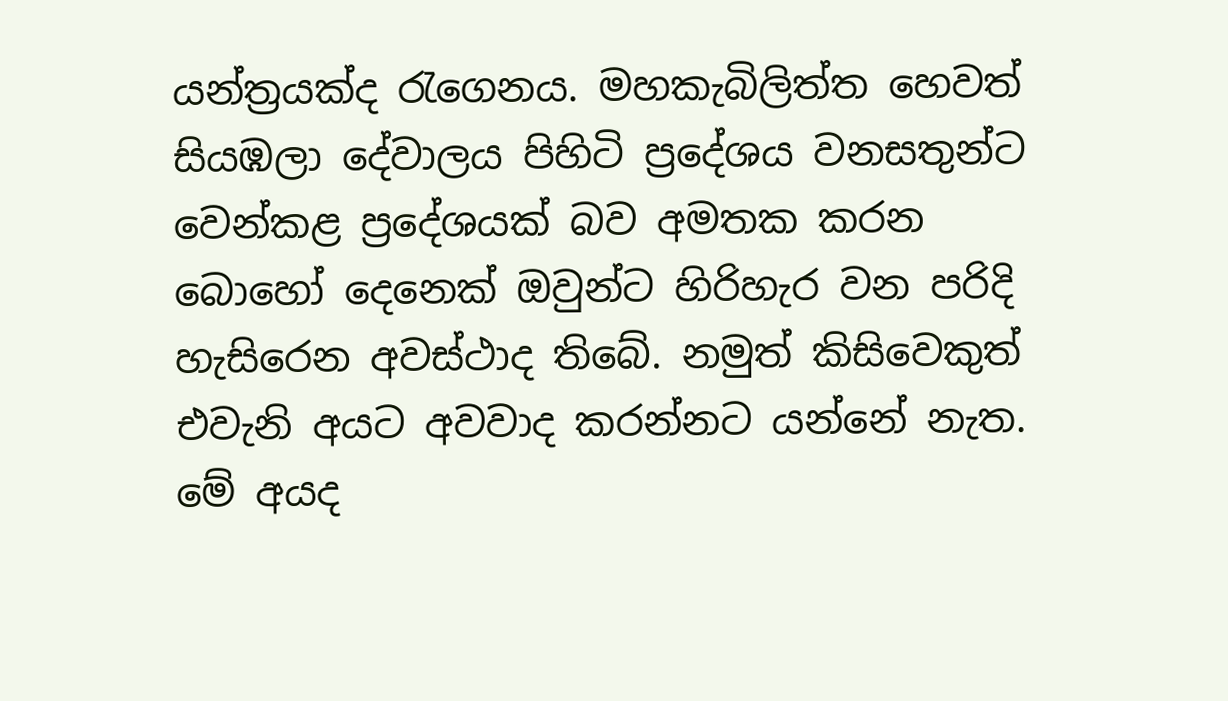යන්ත්‍රයක්ද රැගෙනය. මහකැබිලිත්ත හෙවත් සියඹලා දේවාලය පිහිටි ප්‍රදේශය වනසතුන්ට වෙන්කළ ප්‍රදේශයක් බව අමතක කරන බොහෝ දෙනෙක් ඔවුන්ට හිරිහැර වන පරිදි හැසිරෙන අවස්ථාද තිබේ. නමුත් කිසිවෙකුත් එවැනි අයට අවවාද කරන්නට යන්නේ නැත. මේ අයද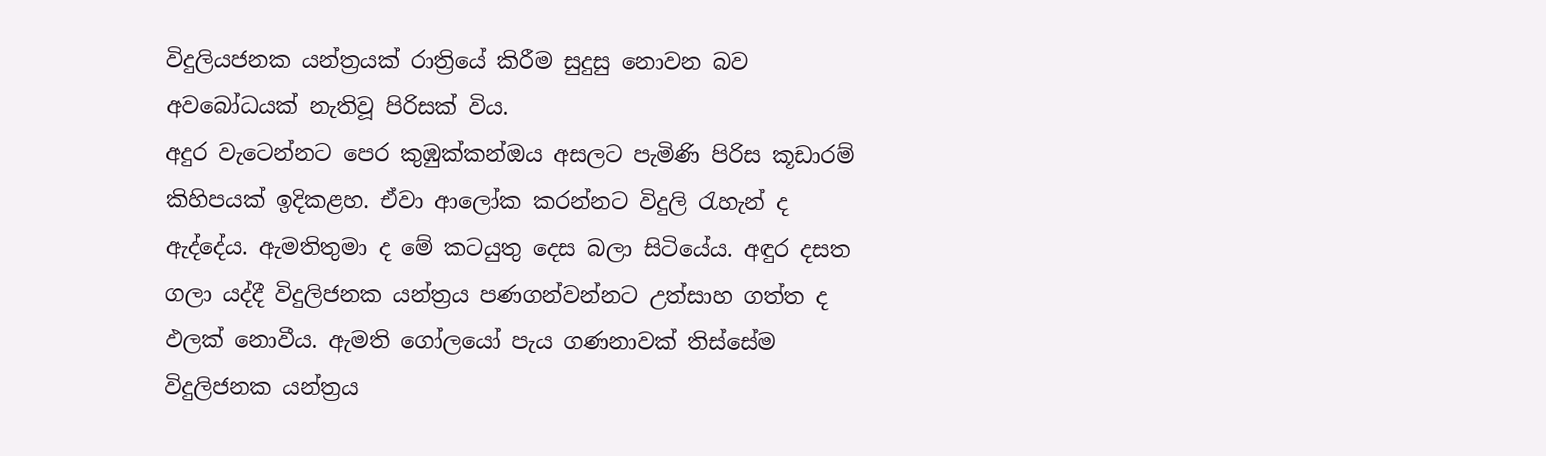විදුලියජනක යන්ත්‍රයක් රාත්‍රියේ කිරීම සුදුසු නොවන බව අවබෝධයක් නැතිවූ පිරිසක් විය.
අදුර වැටෙන්නට පෙර කුඹුක්කන්ඔය අසලට පැමිණි පිරිස කූඩාරම් කිහිපයක් ඉදිකළහ. ඒවා ආලෝක කරන්නට විදුලි රැහැන් ද ඇද්දේය. ඇමතිතුමා ද මේ කටයුතු දෙස බලා සිටියේය. අඳුර දසත ගලා යද්දී විදුලිජනක යන්ත්‍රය පණගන්වන්නට උත්සාහ ගත්ත ද ඵලක් නොවීය. ඇමති ගෝලයෝ පැය ගණනාවක් තිස්සේම විදුලිජනක යන්ත්‍රය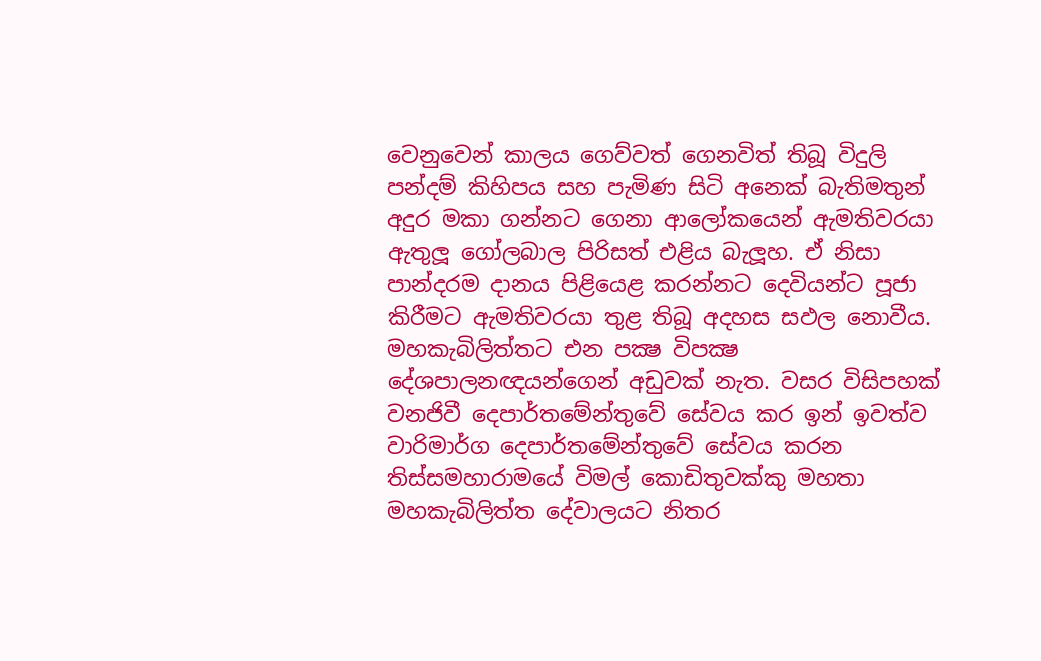වෙනුවෙන් කාලය ගෙව්වත් ගෙනවිත් තිබූ විදුලි පන්දම් කිහිපය සහ පැමිණ සිටි අනෙක් බැතිමතුන් අදුර මකා ගන්නට ගෙනා ආලෝකයෙන් ඇමතිවරයා ඇතුලූ ගෝලබාල පිරිසත් එළිය බැලූහ. ඒ නිසා පාන්දරම දානය පිළියෙළ කරන්නට දෙවියන්ට පූජා කිරීමට ඇමතිවරයා තුළ තිබූ අදහස සඵල නොවීය.
මහකැබිලිත්තට එන පක්‍ෂ විපක්‍ෂ දේශපාලනඥයන්ගෙන් අඩුවක් නැත. වසර විසිපහක් වනජිවී දෙපාර්තමේන්තුවේ සේවය කර ඉන් ඉවත්ව වාරිමාර්ග දෙපාර්තමේන්තුවේ සේවය කරන තිස්සමහාරාමයේ විමල් කොඩිතුවක්කු මහතා මහකැබිලිත්ත දේවාලයට නිතර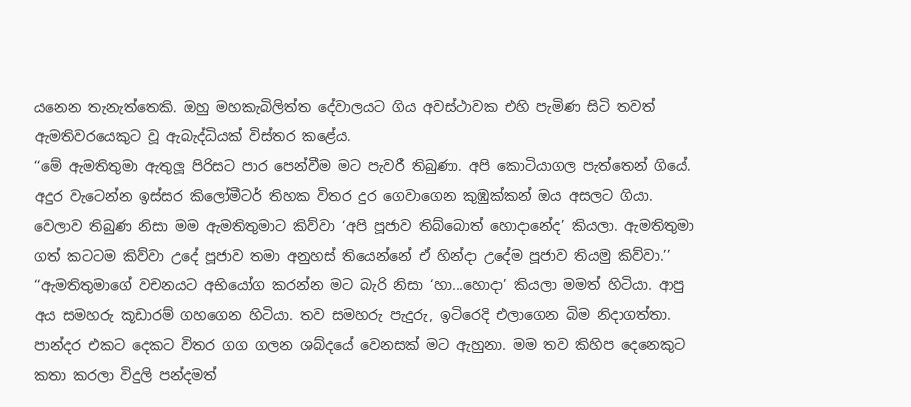යනෙන තැනැත්තෙකි. ඔහු මහකැබිලිත්ත දේවාලයට ගිය අවස්ථාවක එහි පැමිණ සිටි තවත් ඇමතිවරයෙකුට වූ ඇබැද්ධියක් විස්තර කළේය.
‘‘මේ ඇමතිතුමා ඇතුලූ පිරිසට පාර පෙන්වීම මට පැවරී තිබුණා. අපි කොටියාගල පැත්තෙන් ගියේ. අදුර වැටෙන්න ඉස්සර කිලෝමීටර් තිහක විතර දුර ගෙවාගෙන කුඹුක්කන් ඔය අසලට ගියා. වෙලාව තිබුණ නිසා මම ඇමතිතුමාට කිව්වා ‘අපි පූජාව තිබ්බොත් හොදානේද’ කියලා. ඇමතිතුමා ගත් කටටම කිව්වා උදේ පූජාව තමා අනුහස් තියෙන්නේ ඒ හින්දා උදේම පූජාව තියමු කිව්වා.’’
‘‘ඇමතිතුමාගේ වචනයට අභියෝග කරන්න මට බැරි නිසා ‘හා...හොදා’ කියලා මමත් හිටියා. ආපු අය සමහරු කූඩාරම් ගහගෙන හිටියා. තව සමහරු පැදුරු, ඉටිරෙදි එලාගෙන බිම නිදාගත්තා. පාන්දර එකට දෙකට විතර ගග ගලන ශබ්දයේ වෙනසක් මට ඇහුනා. මම තව කිහිප දෙනෙකුට කතා කරලා විදුලි පන්දමත්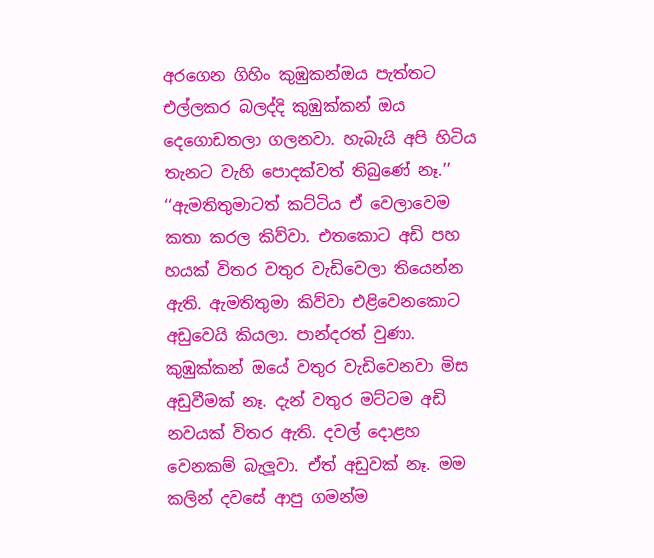අරගෙන ගිහිං කුඹුකන්ඔය පැත්තට එල්ලකර බලද්දි කුඹුක්කන් ඔය දෙගොඩතලා ගලනවා. හැබැයි අපි හිටිය තැනට වැහි පොදක්වත් තිබුණේ නෑ.’’
‘‘ඇමතිතුමාටත් කට්ටිය ඒ වෙලාවෙම කතා කරල කිව්වා. එතකොට අඩි පහ හයක් විතර වතුර වැඩිවෙලා තියෙන්න ඇති. ඇමතිතුමා කිව්වා එළිවෙනකොට අඩුවෙයි කියලා. පාන්දරත් වුණා. කුඹුක්කන් ඔයේ වතුර වැඩිවෙනවා මිස අඩුවීමක් නෑ. දැන් වතුර මට්ටම අඩි නවයක් විතර ඇති. දවල් දොළහ වෙනකම් බැලූවා. ඒත් අඩුවක් නෑ. මම කලින් දවසේ ආපු ගමන්ම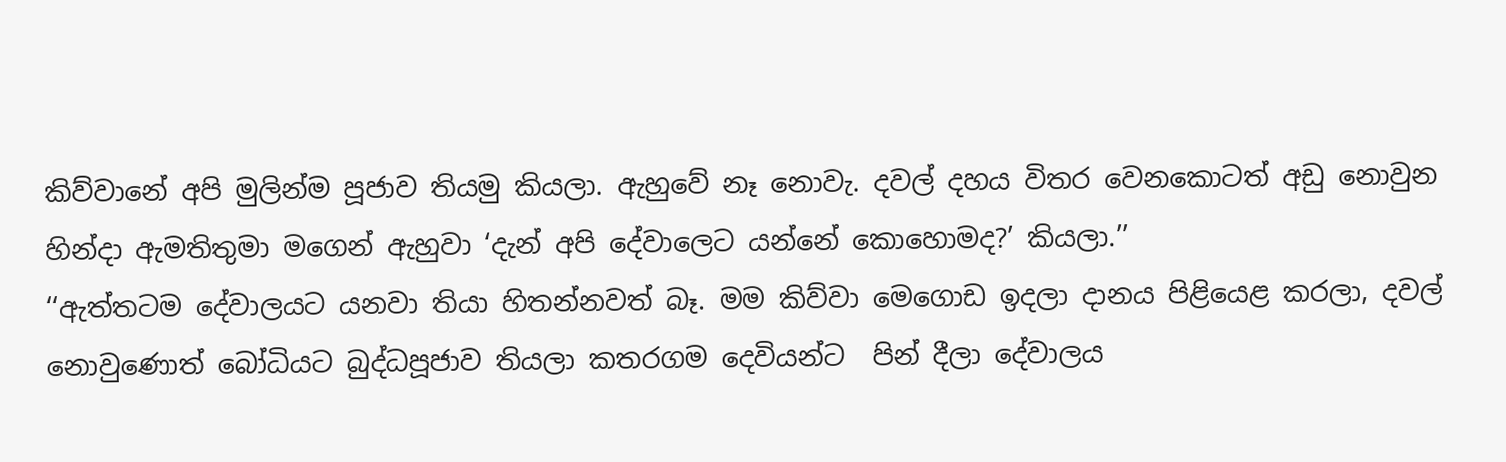කිව්වානේ අපි මුලින්ම පූජාව තියමු කියලා. ඇහුවේ නෑ නොවැ. දවල් දහය විතර වෙනකොටත් අඩු නොවුන හින්දා ඇමතිතුමා මගෙන් ඇහුවා ‘දැන් අපි දේවාලෙට යන්නේ කොහොමද?’ කියලා.’’
‘‘ඇත්තටම දේවාලයට යනවා තියා හිතන්නවත් බෑ. මම කිව්වා මෙගොඩ ඉදලා දානය පිළියෙළ කරලා, දවල් නොවුණොත් බෝධියට බුද්ධපූජාව තියලා කතරගම දෙවියන්ට  පින් දීලා දේවාලය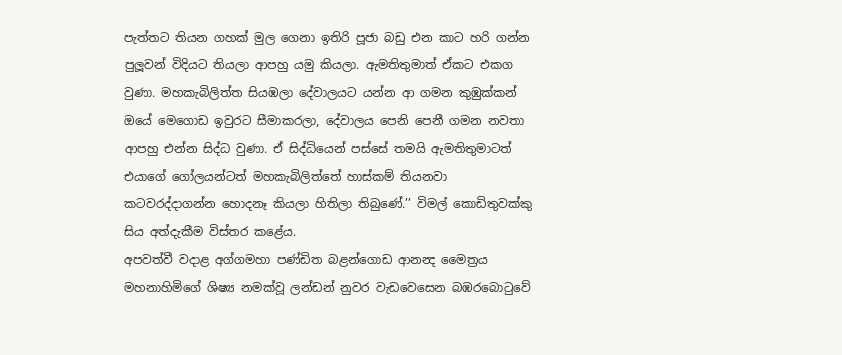පැත්තට තියන ගහක් මුල ගෙනා ඉතිරි පූජා බඩු එන කාට හරි ගන්න පුලූවන් විදියට තියලා ආපහු යමු කියලා. ඇමතිතුමාත් ඒකට එකග වුණා. මහකැබිලිත්ත සියඹලා දේවාලයට යන්න ආ ගමන කුඹුක්කන් ඔයේ මෙගොඩ ඉවුරට සීමාකරලා, දේවාලය පෙනි පෙනී ගමන නවතා ආපහු එන්න සිද්ධ වුණා. ඒ සිද්ධියෙන් පස්සේ තමයි ඇමතිතුමාටත් එයාගේ ගෝලයන්ටත් මහකැබිලිත්තේ හාස්කම් තියනවා කටවරද්දාගන්න හොදනෑ කියලා හිතිලා තිබුණේ.’’ විමල් කොඩිතුවක්කු සිය අත්දැකීම විස්තර කළේය.
අපවත්වී වදාළ අග්ගමහා පණ්ඩිත බළන්ගොඩ ආනන්‍ද මෛත්‍රය මහනාහිමිගේ ශිෂ්‍ය නමක්වූ ලන්ඩන් නුවර වැඩවෙසෙන බඹරබොටුවේ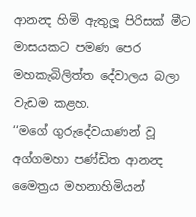ආනන්‍ද හිමි ඇතුලූ පිරිසක් මීට මාසයකට පමණ පෙර මහකැබිලිත්ත දේවාලය බලා වැඩම කළහ.
‘‘මගේ ගුරුදේවයාණන් වූ අග්ගමහා පණ්ඩිත ආනන්‍ද මෛත්‍රය මහනාහිමියන්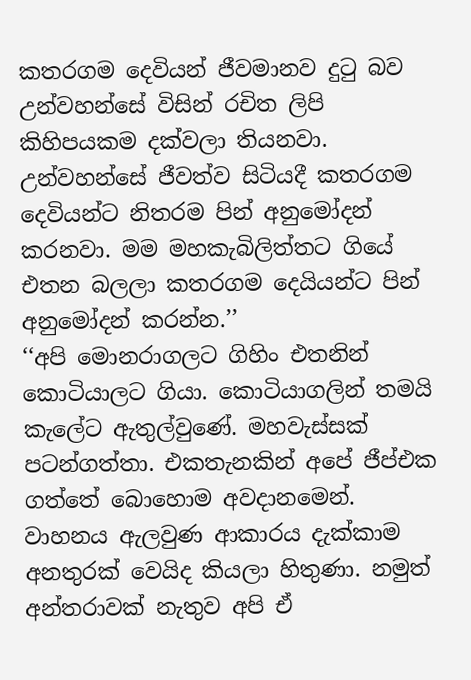කතරගම දෙවියන් ජීවමානව දුටු බව උන්වහන්සේ විසින් රචිත ලිපි කිහිපයකම දක්වලා තියනවා. උන්වහන්සේ ජීවත්ව සිටියදී කතරගම දෙවියන්ට නිතරම පින් අනුමෝදන් කරනවා. මම මහකැබිලිත්තට ගියේ එතන බලලා කතරගම දෙයියන්ට පින් අනුමෝදන් කරන්න.’’
‘‘අපි මොනරාගලට ගිහිං එතනින් කොටියාලට ගියා. කොටියාගලින් තමයි කැලේට ඇතුල්වුණේ. මහවැස්සක් පටන්ගත්තා. එකතැනකින් අපේ ජීප්එක ගත්තේ බොහොම අවදානමෙන්. වාහනය ඇලවුණ ආකාරය දැක්කාම අනතුරක් වෙයිද කියලා හිතුණා. නමුත් අන්තරාවක් නැතුව අපි ඒ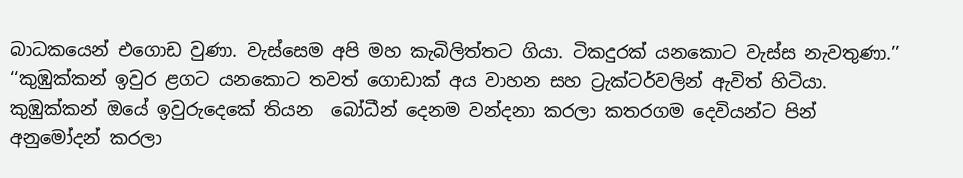බාධකයෙන් එගොඩ වුණා. වැස්සෙම අපි මහ කැබිලිත්තට ගියා. ටිකදුරක් යනකොට වැස්ස නැවතුණා.’’
‘‘කුඹුක්කන් ඉවුර ළගට යනකොට තවත් ගොඩාක් අය වාහන සහ ට්‍රැක්ටර්වලින් ඇවිත් හිටියා. කුඹුක්කන් ඔයේ ඉවුරුදෙකේ තියන  බෝධීන් දෙනම වන්දනා කරලා කතරගම දෙවියන්ට පින් අනුමෝදන් කරලා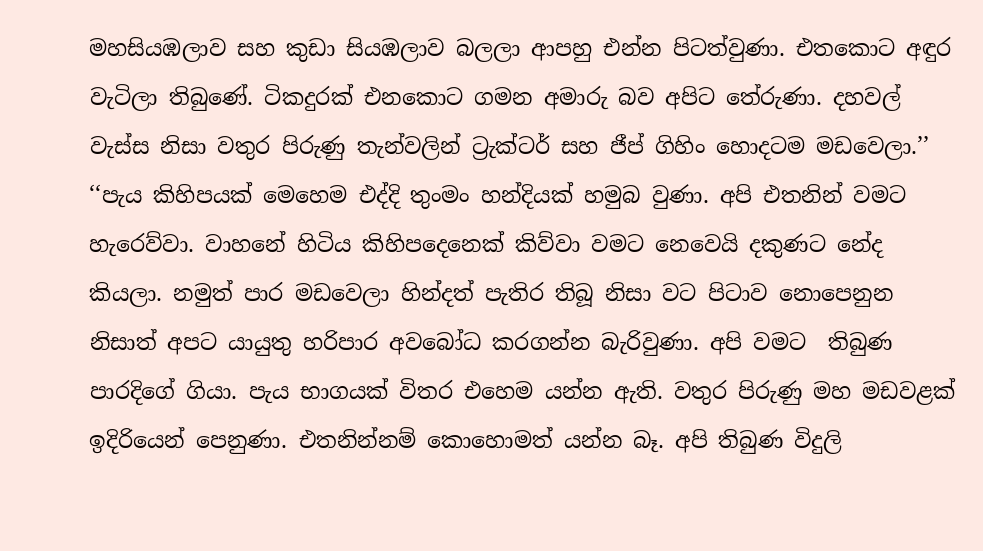මහසියඹලාව සහ කුඩා සියඹලාව බලලා ආපහු එන්න පිටත්වුණා. එතකොට අඳුර වැටිලා තිබුණේ. ටිකදුරක් එනකොට ගමන අමාරු බව අපිට තේරුණා. දහවල් වැස්ස නිසා වතුර පිරුණු තැන්වලින් ට්‍රැක්ටර් සහ ජීප් ගිහිං හොදටම මඩවෙලා.’’
‘‘පැය කිහිපයක් මෙහෙම එද්දි තුංමං හන්දියක් හමුබ වුණා. අපි එතනින් වමට හැරෙව්වා. වාහනේ හිටිය කිහිපදෙනෙක් කිව්වා වමට නෙවෙයි දකුණට නේද කියලා. නමුත් පාර මඩවෙලා හින්දත් පැතිර තිබූ නිසා වට පිටාව නොපෙනුන නිසාත් අපට යායුතු හරිපාර අවබෝධ කරගන්න බැරිවුණා. අපි වමට  තිබුණ පාරදිගේ ගියා. පැය භාගයක් විතර එහෙම යන්න ඇති. වතුර පිරුණු මහ මඩවළක් ඉදිරියෙන් පෙනුණා. එතනින්නම් කොහොමත් යන්න බෑ. අපි තිබුණ විදුලි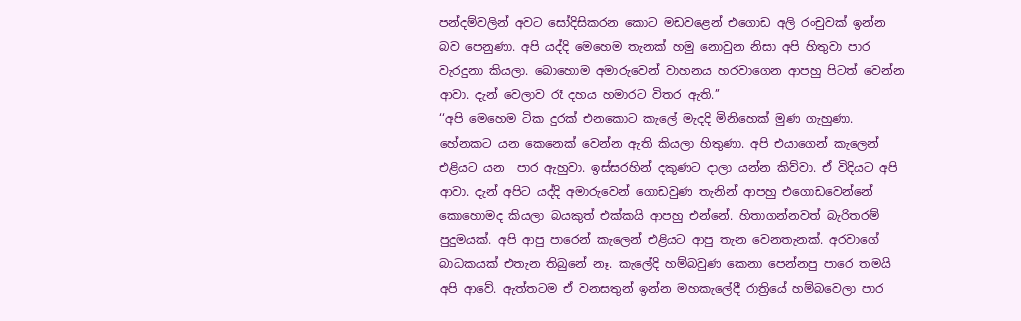පන්දම්වලින් අවට සෝදිසිකරන කොට මඩවළෙන් එගොඩ අලි රංචුවක් ඉන්න බව පෙනුණා. අපි යද්දි මෙහෙම තැනක් හමු නොවුන නිසා අපි හිතුවා පාර වැරදුනා කියලා. බොහොම අමාරුවෙන් වාහනය හරවාගෙන ආපහු පිටත් වෙන්න ආවා. දැන් වෙලාව රෑ දහය හමාරට විතර ඇති.’’
‘‘අපි මෙහෙම ටික දුරක් එනකොට කැලේ මැදදි මිනිහෙක් මුණ ගැහුණා. හේනකට යන කෙනෙක් වෙන්න ඇති කියලා හිතුණා. අපි එයාගෙන් කැලෙන් එළියට යන  පාර ඇහුවා. ඉස්සරහින් දකුණට දාලා යන්න කිව්වා. ඒ විදියට අපි ආවා. දැන් අපිට යද්දි අමාරුවෙන් ගොඩවුණ තැනින් ආපහු එගොඩවෙන්නේ කොහොමද කියලා බයකුත් එක්කයි ආපහු එන්නේ. හිතාගන්නවත් බැරිතරම් පුදුමයක්. අපි ආපු පාරෙන් කැලෙන් එළියට ආපු තැන වෙනතැනක්. අරවාගේ බාධකයක් එතැන තිබුනේ නෑ. කැලේදි හම්බවුණ කෙනා පෙන්නපු පාරෙ තමයි අපි ආවේ. ඇත්තටම ඒ වනසතුන් ඉන්න මහකැලේදී රාත්‍රියේ හම්බවෙලා පාර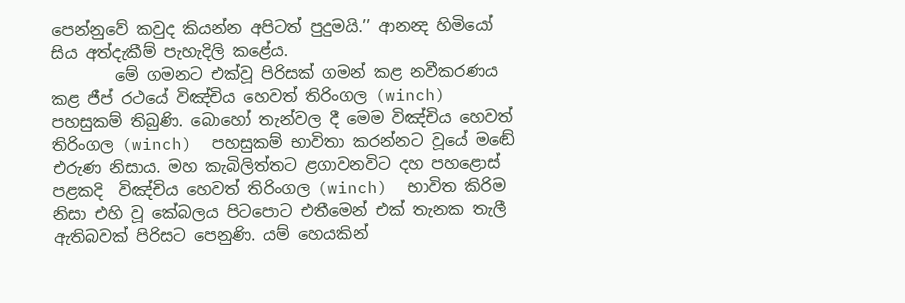පෙන්නුවේ කවුද කියන්න අපිටත් පුදුමයි.’’ ආනන්‍ද හිමියෝ සිය අත්දැකීම් පැහැදිලි කළේය.
        මේ ගමනට එක්වූ පිරිසක් ගමන් කළ නවීකරණය කළ ජීප් රථයේ විඤ්චිය හෙවත් තිරිංගල (winch)  පහසුකම් තිබුණි. බොහෝ තැන්වල දී මෙම විඤ්චිය හෙවත් තිරිංගල (winch)  පහසුකම් භාවිතා කරන්නට වූයේ මඬේ එරුණ නිසාය. මහ කැබිලිත්තට ළගාවනවිට දහ පහළොස් පළකදි  විඤ්චිය හෙවත් තිරිංගල (winch)  භාවිත කිරිම නිසා එහි වූ කේබලය පිටපොට එතීමෙන් එක් තැනක තැලී ඇතිබවක් පිරිසට පෙනුණි. යම් හෙයකින්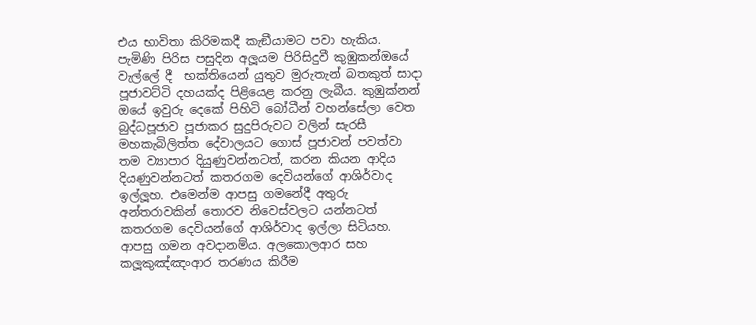එය භාවිතා කිරිමකදී කැඞීයාමට පවා හැකිය.
පැමිණි පිරිස පසුදින අලූයම පිරිසිදුවී කුඹුකන්ඔයේ වැල්ලේ දී  භක්තියෙන් යුතුව මුරුතැන් බතකුත් සාදා පූජාවට්ටි දහයක්ද පිළියෙළ කරනු ලැබීය. කුඹුක්නන් ඔයේ ඉවුරු දෙකේ පිහිටි බෝධීන් වහන්සේලා වෙත බුද්ධපූජාව පූජාකර සුදුපිරුවට වලින් සැරසී මහකැබිලිත්ත දේවාලයට ගොස් පූජාවන් පවත්වා තම ව්‍යාපාර දියුණුවන්නටත්, කරන කියන ආදිය දියණුවන්නටත් කතරගම දෙවියන්ගේ ආශිර්වාද ඉල්ලූහ. එමෙන්ම ආපසු ගමනේදී අතුරු අන්තරාවකින් තොරව නිවෙස්වලට යන්නටත් කතරගම දෙවියන්ගේ ආශිර්වාද ඉල්ලා සිටියහ.
ආපසු ගමන අවදානම්ය. අලකොලආර සහ කලූකුඤ්ඤංආර තරණය කිරීම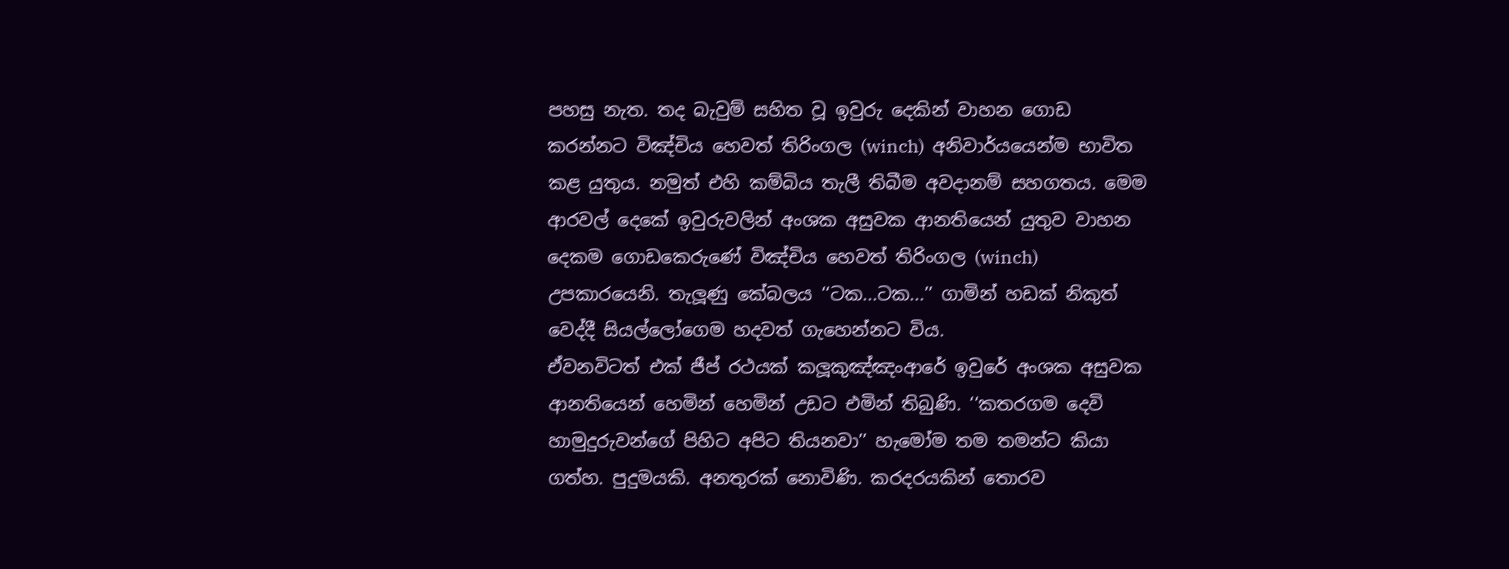පහසු නැත. තද බැවුම් සහිත වූ ඉවුරු දෙකින් වාහන ගොඩ කරන්නට විඤ්චිය හෙවත් තිරිංගල (winch)  අනිවාර්යයෙන්ම භාවිත කළ යුතුය. නමුත් එහි කම්බිය තැලී තිබීම අවදානම් සහගතය. මෙම ආරවල් දෙකේ ඉවුරුවලින් අංශක අසුවක ආනතියෙන් යුතුව වාහන දෙකම ගොඩකෙරුණේ විඤ්චිය හෙවත් තිරිංගල (winch)  උපකාරයෙනි. තැලූණු කේබලය ‘‘ටක...ටක...’’ ගාමින් හඩක් නිකුත් වෙද්දී සියල්ලෝගෙම හදවත් ගැහෙන්නට විය.
ඒවනවිටත් එක් ජීප් රථයක් කලූකුඤ්ඤංආරේ ඉවුරේ අංශක අසුවක ආනතියෙන් හෙමින් හෙමින් උඩට එමින් තිබුණි. ‘‘කතරගම දෙවි හාමුදුරුවන්ගේ පිහිට අපිට තියනවා’’ හැමෝම තම තමන්ට කියා ගත්හ. පුදුමයකි. අනතුරක් නොවිණි. කරදරයකින් තොරව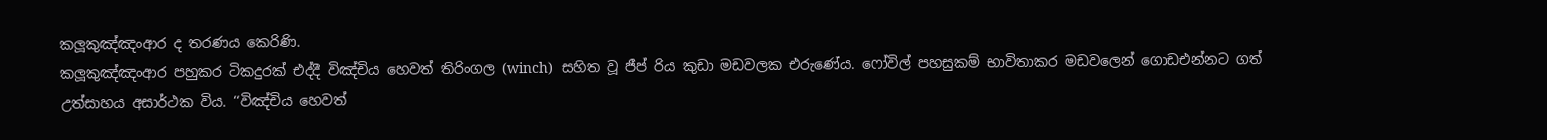කලූකුඤ්ඤංආර ද තරණය කෙරිණි.
කලූකුඤ්ඤංආර පහුකර ටිකදුරක් එද්දී විඤ්චිය හෙවත් තිරිංගල (winch)  සහිත වූ ජීප් රිය කුඩා මඩවලක එරුණේය. ෆෝවිල් පහසුකම් භාවිතාකර මඩවලෙන් ගොඩඑන්නට ගත් උත්සාහය අසාර්ථක විය. ‘‘විඤ්චිය හෙවත්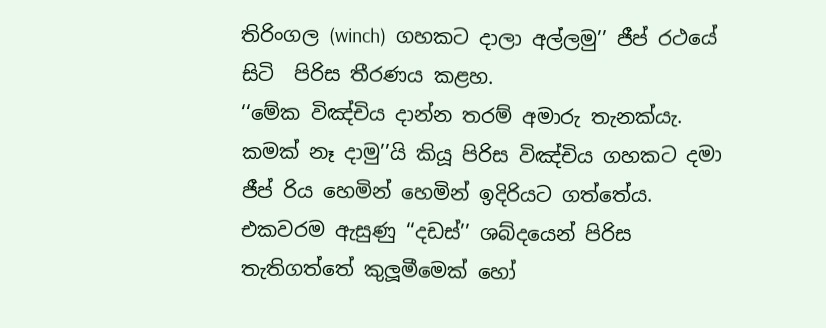තිරිංගල (winch)  ගහකට දාලා අල්ලමු’’ ජීප් රථයේ සිටි  පිරිස තීරණය කළහ.
‘‘මේක විඤ්චිය දාන්න තරම් අමාරු තැනක්යැ. කමක් නෑ දාමු’’යි කියූ පිරිස විඤ්චිය ගහකට දමා ජීප් රිය හෙමින් හෙමින් ඉදිරියට ගත්තේය. එකවරම ඇසුණු ‘‘දඩස්’’ ශබ්දයෙන් පිරිස තැතිගත්තේ කුලූමීමෙක් හෝ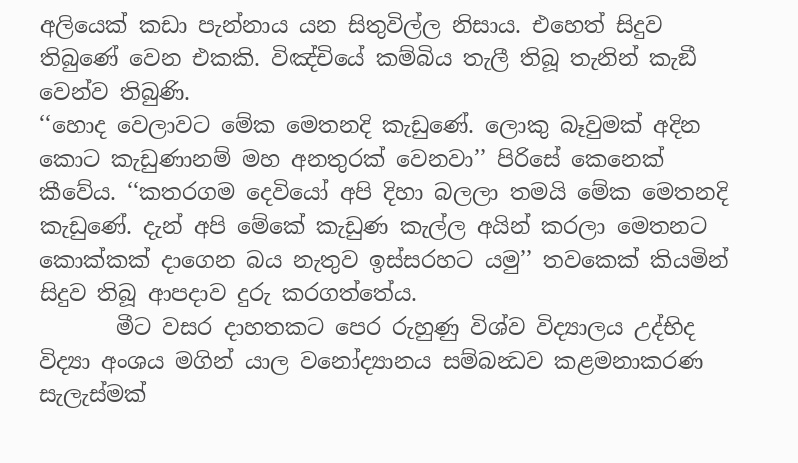අලියෙක් කඩා පැන්නාය යන සිතුවිල්ල නිසාය. එහෙත් සිදුව තිබුණේ වෙන එකකි. විඤ්චියේ කම්බිය තැලී තිබූ තැනින් කැඞී වෙන්ව තිබුණි.
‘‘හොද වෙලාවට මේක මෙතනදි කැඩුණේ. ලොකු බෑවුමක් අදින කොට කැඩුණානම් මහ අනතුරක් වෙනවා’’ පිරිසේ කෙනෙක් කීවේය. ‘‘කතරගම දෙවියෝ අපි දිහා බලලා තමයි මේක මෙතනදි කැඩුණේ. දැන් අපි මේකේ කැඩුණ කැල්ල අයින් කරලා මෙතනට කොක්කක් දාගෙන බය නැතුව ඉස්සරහට යමු’’ තවකෙක් කියමින් සිදුව තිබූ ආපදාව දුරු කරගත්තේය.
       මීට වසර දාහතකට පෙර රුහුණු විශ්ව විද්‍යාලය උද්භිද විද්‍යා අංශය මගින් යාල වනෝද්‍යානය සම්බන්‍ධව කළමනාකරණ සැලැස්මක්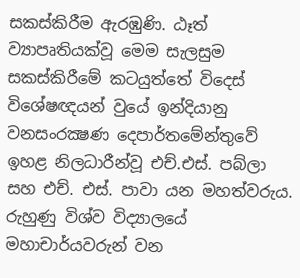සකස්කිරීම ඇරඹුණි. ඨෑත්‍ ව්‍යාපෘතියක්වූ මෙම සැලසුම සකස්කිරීමේ කටයුත්තේ විදෙස් විශේෂඥයන් වුයේ ඉන්දියානු වනසංරක්‍ෂණ දෙපාර්තමේන්තුවේ ඉහළ නිලධාරීන්වූ එච්.එස්. පබ්ලා සහ එච්. එස්. පාවා යන මහත්වරුය. රුහුණු විශ්ව විද්‍යාලයේ මහාචාර්යවරුන් වන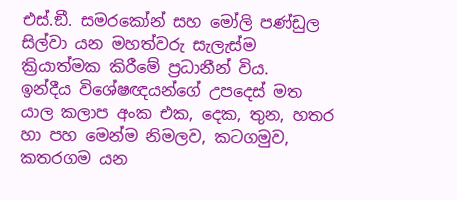එස්.ඞී. සමරකෝන් සහ මෝලි පණ්ඩුල සිල්වා යන මහත්වරු සැලැස්ම ක්‍රියාත්මක කිරීමේ ප්‍රධානීන් විය.
ඉන්දීය විශේෂඥයන්ගේ උපදෙස් මත යාල කලාප අංක එක, දෙක, තුන, හතර හා පහ මෙන්ම නිමලව, කටගමුව, කතරගම යන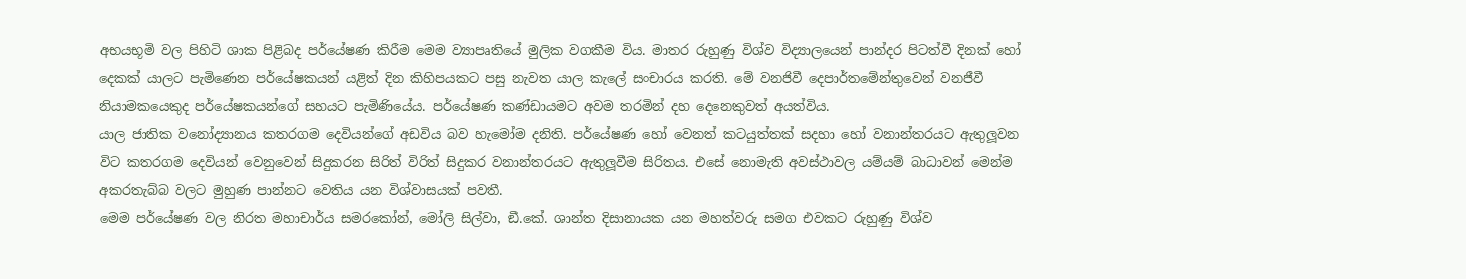අභයභූමි වල පිහිටි ශාක පිළිබද පර්යේෂණ කිරීම මෙම ව්‍යාපෘතියේ මුලික වගකීම විය. මාතර රුහුණු විශ්ව විද්‍යාලයෙන් පාන්දර පිටත්වී දිනක් හෝ දෙකක් යාලට පැමිණෙන පර්යේෂකයන් යළිත් දින කිහිපයකට පසු නැවත යාල කැලේ සංචාරය කරති. මේ වනජිවී දෙපාර්තමේන්තුවෙන් වනජීවී නියාමකයෙකුද පර්යේෂකයන්ගේ සහයට පැමිණියේය. පර්යේෂණ කණ්ඩායමට අවම තරමින් දහ දෙනෙකුවත් අයත්විය.
යාල ජාතික වනෝද්‍යානය කතරගම දෙවියන්ගේ අඩවිය බව හැමෝම දනිති. පර්යේෂණ හෝ වෙනත් කටයුත්තක් සදහා හෝ වනාන්තරයට ඇතුලූවන විට කතරගම දෙවියන් වෙනුවෙන් සිදුකරන සිරිත් විරිත් සිදුකර වනාන්තරයට ඇතුලූවීම සිරිතය. එසේ නොමැති අවස්ථාවල යම්යම් බාධාවන් මෙන්ම අකරතැබ්බ වලට මුහුණ පාන්නට වෙතිය යන විශ්වාසයක් පවතී.
මෙම පර්යේෂණ වල නිරත මහාචාර්ය සමරකෝන්, මෝලි සිල්වා, ඞී.කේ. ශාන්ත දිසානායක යන මහත්වරු සමග එවකට රුහුණු විශ්ව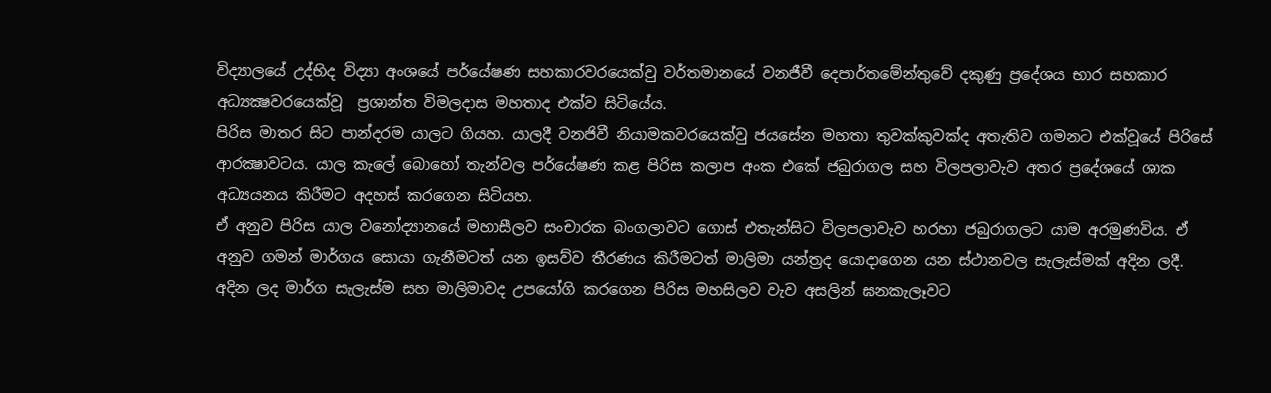විද්‍යාලයේ උද්භිද විද්‍යා අංශයේ පර්යේෂණ සහකාරවරයෙක්වු වර්තමානයේ වනජීවී දෙපාර්තමේන්තුවේ දකුණු ප්‍රදේශය භාර සහකාර අධ්‍යක්‍ෂවරයෙක්වූ  ප්‍රශාන්ත විමලදාස මහතාද එක්ව සිටියේය.
පිරිස මාතර සිට පාන්දරම යාලට ගියහ. යාලදී වනජිවී නියාමකවරයෙක්වු ජයසේන මහතා තුවක්කුවක්ද අතැතිව ගමනට එක්වූයේ පිරිසේ ආරක්‍ෂාවටය. යාල කැලේ බොහෝ තැන්වල පර්යේෂණ කළ පිරිස කලාප අංක එකේ ජබුරාගල සහ විලපලාවැව අතර ප්‍රදේශයේ ශාක අධ්‍යයනය කිරීමට අදහස් කරගෙන සිටියහ.
ඒ අනුව පිරිස යාල වනෝද්‍යානයේ මහාසීලව සංචාරක බංගලාවට ගොස් එතැන්සිට විලපලාවැව හරහා ජබුරාගලට යාම අරමුණවිය. ඒ අනුව ගමන් මාර්ගය සොයා ගැනීමටත් යන ඉසව්ව තීරණය කිරීමටත් මාලිමා යන්ත්‍රද යොදාගෙන යන ස්ථානවල සැලැස්මක් අදින ලදී.
අදින ලද මාර්ග සැලැස්ම සහ මාලිමාවද උපයෝගි කරගෙන පිරිස මහසිලව වැව අසලින් ඝනකැලෑවට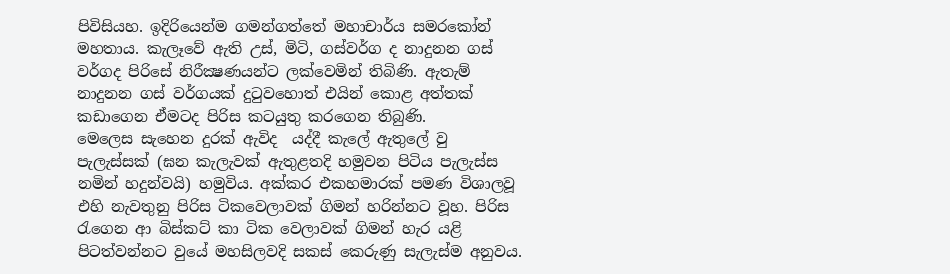පිවිසියහ. ඉදිරියෙන්ම ගමන්ගත්තේ මහාචාර්ය සමරකෝන් මහතාය. කැලෑවේ ඇති උස්, මිටි, ගස්වර්ග ද නාදුනන ගස් වර්ගද පිරිසේ නිරීක්‍ෂණයන්ට ලක්වෙමින් තිබිණි. ඇතැම් නාදුනන ගස් වර්ගයක් දුටුවහොත් එයින් කොළ අත්තක් කඩාගෙන ඒමටද පිරිස කටයුතු කරගෙන තිබුණි.
මෙලෙස සැහෙන දුරක් ඇවිද  යද්දී කැලේ ඇතුලේ වු පැලැස්සක් (ඝන කැලැවක් ඇතුළතදි හමුවන පිටිය පැලැස්ස නමින් හදුන්වයි) හමුවිය. අක්කර එකහමාරක් පමණ විශාලවූ එහි නැවතුනු පිරිස ටිකවෙලාවක් ගිමන් හරින්නට වූහ. පිරිස රැගෙන ආ බිස්කට් කා ටික වෙලාවක් ගිමන් හැර යළි පිටත්වන්නට වුයේ මහසිලවදි සකස් කෙරුණු සැලැස්ම අනුවය.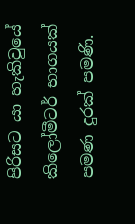පිරිසට යා හැකිවුයේ කිලෝමීටර් භාගයක් පමණ දුරක් පමණි.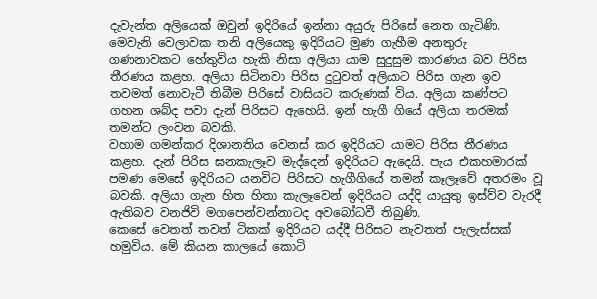දැවැන්ත අලියෙක් ඔවුන් ඉදිරියේ ඉන්නා අයුරු පිරිසේ නෙත ගැටිණි. මෙවැනි වෙලාවක තනි අලියෙකු ඉදිරියට මුණ ගැහීම අනතුරු ගණනාවකට හේතුවිය හැකි නිසා අලියා යාම සුදුසුම කාරණය බව පිරිස තීරණය කළහ. අලියා සිටිනවා පිරිස දුටුවත් අලියාට පිරිස ගැන ඉව තවමත් නොවැටී තිබීම පිරිසේ වාසියට කරුණක් විය. අලියා කණ්පට ගහන ශබ්ද පවා දැන් පිරිසට ඇහෙයි. ඉන් හැගී ගියේ අලියා තරමක් තමන්ට ලංවන බවකි.
වහාම ගමන්කර දිශානතිය වෙනස් කර ඉදිරියට යාමට පිරිස තීරණය කළහ. දැන් පිරිස ඝනකැලෑව මැද්දෙන් ඉදිරියට ඇදෙයි. පැය එකහමාරක් පමණ මෙසේ ඉදිරියට යනවිට පිරිසට හැගීගියේ තමන් කෑලෑවේ අතරමං වූ බවකි. අලියා ගැන හිත හිතා කැලෑවෙන් ඉදිරියට යද්දි යායුතු ඉස්ව්ව වැරදී ඇතිබව වනජිවි මගපෙන්වන්නාටද අවබෝධවී තිබුණි.
කෙසේ වෙතත් තවත් ටිකක් ඉදිරියට යද්දී පිරිසට නැවතත් පැලැස්සක් හමුවිය. මේ කියන කාලයේ කොටි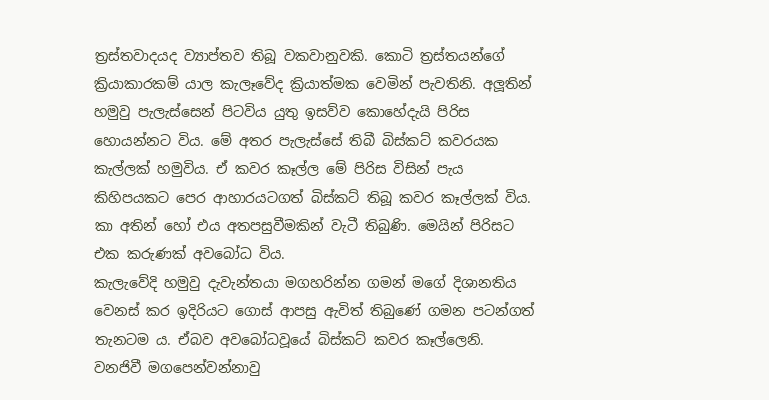ත්‍රස්තවාදයද ව්‍යාප්තව තිබූ වකවානුවකි. කොටි ත්‍රස්තයන්ගේ ක්‍රියාකාරකම් යාල කැලෑවේද ක්‍රියාත්මක වෙමින් පැවතිනි. අලූතින් හමුවු පැලැස්සෙන් පිටවිය යුතු ඉසව්ව කොහේදැයි පිරිස හොයන්නට විය. මේ අතර පැලැස්සේ තිබී බිස්කට් කවරයක කැල්ලක් හමුවිය. ඒ කවර කෑල්ල මේ පිරිස විසින් පැය කිහිපයකට පෙර ආහාරයටගත් බිස්කට් තිබූ කවර කෑල්ලක් විය. කා අතින් හෝ එය අතපසුවීමකින් වැටී තිබුණි. මෙයින් පිරිසට එක කරුණක් අවබෝධ විය.
කැලැවේදි හමුවු දැවැන්තයා මගහරින්න ගමන් මගේ දිශානතිය වෙනස් කර ඉදිරියට ගොස් ආපසු ඇවිත් තිබුණේ ගමන පටන්ගත් තැනටම ය. ඒබව අවබෝධවූයේ බිස්කට් කවර කෑල්ලෙනි. වනජිවී මගපෙන්වන්නාවු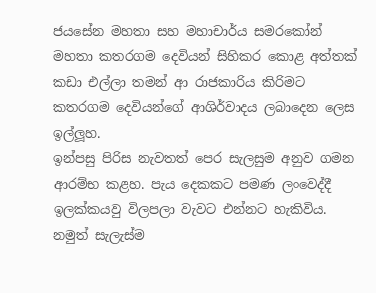ජයසේන මහතා සහ මහාචාර්ය සමරකෝන් මහතා කතරගම දෙවියන් සිහිකර කොළ අත්තක් කඩා එල්ලා තමන් ආ රාජකාරිය කිරිමට කතරගම දෙවියන්ගේ ආශිර්වාදය ලබාදෙන ලෙස ඉල්ලූහ.
ඉන්පසු පිරිස නැවතත් පෙර සැලසුම අනුව ගමන ආරම්භ කළහ. පැය දෙකකට පමණ ලංවෙද්දී ඉලක්කයවු විලපලා වැවට එන්නට හැකිවිය. නමුත් සැලැස්ම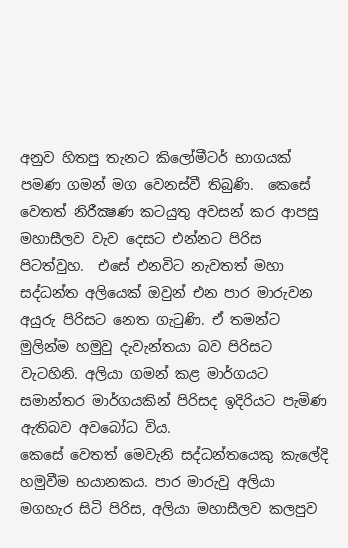අනුව හිතපු තැනට කිලෝමීටර් භාගයක් පමණ ගමන් මග වෙනස්වී තිබුණි.  කෙසේ වෙතත් නිරීක්‍ෂණ කටයුතු අවසන් කර ආපසු මහාසීලව වැව දෙසට එන්නට පිරිස පිටත්වුහ.  එසේ එනවිට නැවතත් මහා සද්ධන්ත අලියෙක් ඔවුන් එන පාර මාරුවන අයුරු පිරිසට නෙත ගැටුණි. ඒ තමන්ට මුලින්ම හමුවු දැවැන්තයා බව පිරිසට වැටහිනි. අලියා ගමන් කළ මාර්ගයට සමාන්තර මාර්ගයකින් පිරිසද ඉදිරියට පැමිණ ඇතිබව අවබෝධ විය.
කෙසේ වෙතත් මෙවැනි සද්ධන්තයෙකු කැලේදි හමුවීම භයානකය. පාර මාරුවු අලියා මගහැර සිටි පිරිස, අලියා මහාසීලව කලපුව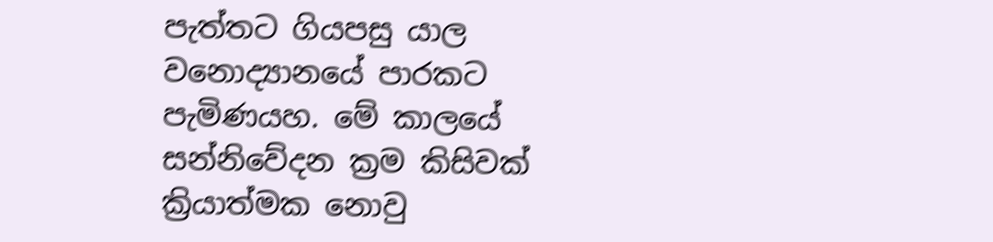පැත්තට ගියපසු යාල වනොද්‍යානයේ පාරකට පැමිණයහ. මේ කාලයේ සන්නිවේදන ක්‍රම කිසිවක් ක්‍රියාත්මක නොවු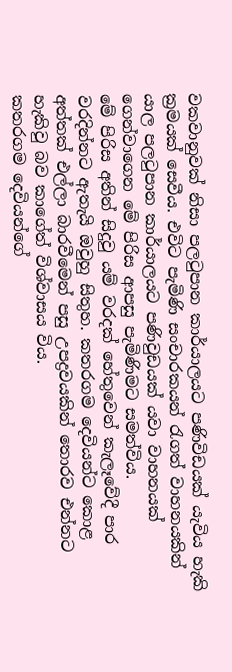වකවානුවක් නිසා පලටුපාන කාර්යාලයට පණිවිඩයක් යැවිය හැකි ක්‍රමයක් සෙවීය. එවිට පැමිණි සංචාරකයන් රැගත් වාහනයකින් යාල පලටුපාන කාර්යාලයට පණිවුඩයක් යවා වාහනයක් ගෙන්වාගෙන මේ පිරිස ආපසු පැමිණිමට සමත්විය.
මේ පිරිස අතින් සිදුවු යම් වරදක් හේතුවෙන් කැලෑවේදී පාර වරදින්නට ඇතැයි ඔවුහු සිතුහ. කතරගම දෙවියන්ට කොළ අත්තක් එල්ලා බාරවීමෙන් පසු උපද්‍රවයකින් තොරව එන්නට හැකිවු බව කාගේත් විශ්වාසය විය.
කතරගම දෙවියන්ගේ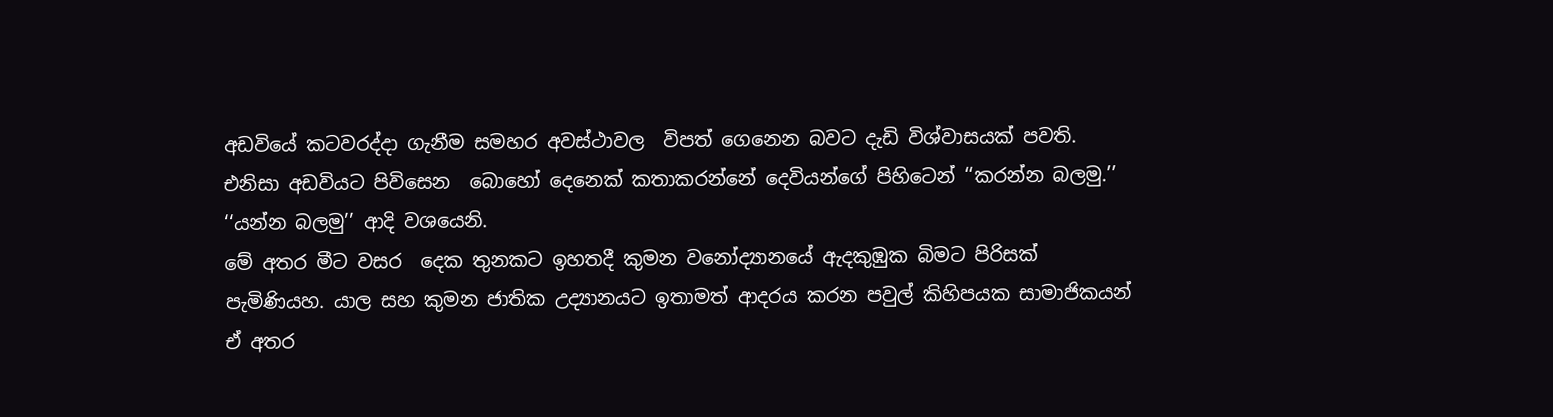අඩවියේ කටවරද්දා ගැනීම සමහර අවස්ථාවල  විපත් ගෙනෙන බවට දැඩි විශ්වාසයක් පවති. එනිසා අඩවියට පිවිසෙන  බොහෝ දෙනෙක් කතාකරන්නේ දෙවියන්ගේ පිහිටෙන් ‘‘කරන්න බලමු.’’ ‘‘යන්න බලමු’’ ආදි වශයෙනි.
මේ අතර මීට වසර  දෙක තුනකට ඉහතදී කුමන වනෝද්‍යානයේ ඇදකුඹුක බිමට පිරිසක් පැමිණියහ. යාල සහ කුමන ජාතික උද්‍යානයට ඉතාමත් ආදරය කරන පවුල් කිහිපයක සාමාජිකයන් ඒ අතර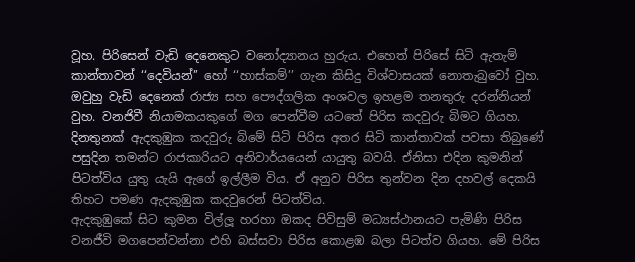වූහ. පිරිසෙන් වැඩි දෙනෙකුට වනෝද්‍යානය හුරුය. එහෙත් පිරිසේ සිටි ඇතැම් කාන්තාවන් ‘‘දෙවියන්’’ හෝ ‘‘හාස්කම්’’ ගැන කිසිදු විශ්වාසයක් නොතැබුවෝ වුහ. ඔවුහු වැඩි දෙනෙක් රාජ්‍ය සහ පෞද්ගලික අංශවල ඉහළම තනතුරු දරන්නියන් වුහ. වනජිවී නියාමකයකුගේ මග පෙන්වීම යටතේ පිරිස කදවුරු බිමට ගියහ. දිනතුනක් ඇදකුඹුක කදවුරු බිමේ සිටි පිරිස අතර සිටි කාන්තාවක් පවසා තිබුණේ පසුදින තමන්ට රාජකාරියට අනිවාර්යයෙන් යායුතු බවයි. ඒනිසා එදින කුමනින් පිටත්විය යුතු යැයි ඇගේ ඉල්ලීම විය. ඒ අනුව පිරිස තුන්වන දින දහවල් දෙකයි තිහට පමණ ඇදකුඹුක කදවුරෙන් පිටත්විය.
ඇදකුඹුකේ සිට කුමන විල්ලූ හරහා ඔකද පිවිසුම් මධ්‍යස්ථානයට පැමිණි පිරිස වනජීවි මගපෙන්වන්නා එහි බස්සවා පිරිස කොළඹ බලා පිටත්ව ගියහ. මේ පිරිස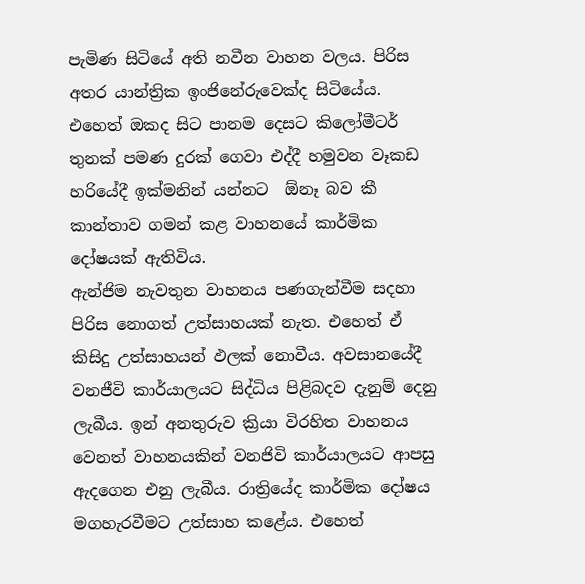පැමිණ සිටියේ අති නවීන වාහන වලය. පිරිස අතර යාන්ත්‍රික ඉංජිනේරුවෙක්ද සිටියේය. එහෙත් ඔකද සිට පානම දෙසට කිලෝමීටර් තුනක් පමණ දුරක් ගෙවා එද්දී හමුවන වෑකඩ හරියේදී ඉක්මනින් යන්නට  ඕනෑ බව කී කාන්තාව ගමන් කළ වාහනයේ කාර්මික දෝෂයක් ඇතිවිය.
ඇන්ජිම නැවතුන වාහනය පණගැන්වීම සදහා පිරිස නොගත් උත්සාහයක් නැත. එහෙත් ඒ කිසිදු උත්සාහයන් ඵලක් නොවීය. අවසානයේදී වනජීවි කාර්යාලයට සිද්ධිය පිළිබදව දැනුම් දෙනු ලැබීය. ඉන් අනතුරුව ක්‍රියා විරහිත වාහනය වෙනත් වාහනයකින් වනජිවි කාර්යාලයට ආපසු ඇදගෙන එනු ලැබීය. රාත්‍රියේද කාර්මික දෝෂය මගහැරවීමට උත්සාහ කළේය. එහෙත්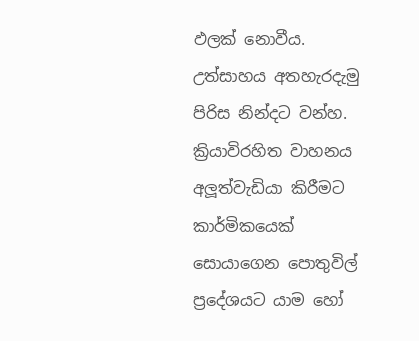ඵලක් නොවීය. උත්සාහය අතහැරදැමු පිරිස නින්දට වන්හ.
ක්‍රියාවිරහිත වාහනය අලූත්වැඩියා කිරීමට  කාර්මිකයෙක් සොයාගෙන පොතුවිල් ප්‍රදේශයට යාම හෝ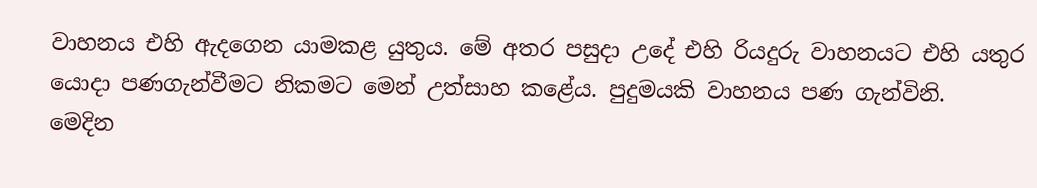වාහනය එහි ඇදගෙන යාමකළ යුතුය. මේ අතර පසුදා උදේ එහි රියදුරු වාහනයට එහි යතුර යොදා පණගැන්වීමට නිකමට මෙන් උත්සාහ කළේය. පුදුමයකි වාහනය පණ ගැන්විනි.
මෙදින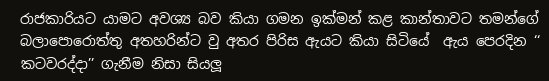රාජකාරියට යාමට අවශ්‍ය බව කියා ගමන ඉක්මන් කළ කාන්තාවට තමන්ගේ බලාපොරොත්තු අතහරින්ට වු අතර පිරිස ඇයට කියා සිටියේ  ඇය පෙරදින ‘‘ කටවරද්දා’’ ගැනීම නිසා සියලූ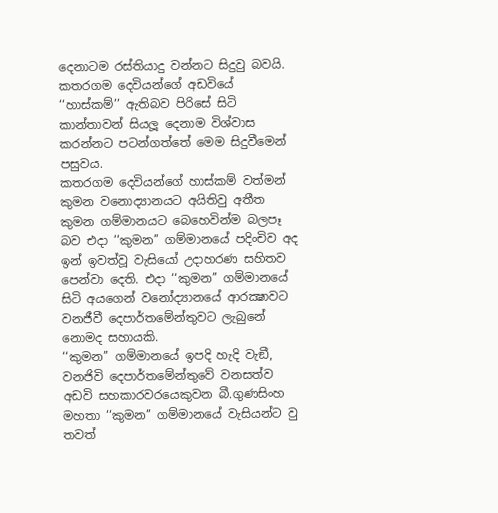දෙනාටම රස්තියාදු වන්නට සිදුවු බවයි. කතරගම දෙවියන්ගේ අඩවියේ ‘‘හාස්කම්’’ ඇතිබව පිරිසේ සිටි කාන්තාවන් සියලූ දෙනාම විශ්වාස කරන්නට පටන්ගත්තේ මෙම සිදුවීමෙන් පසුවය.
කතරගම දෙවියන්ගේ හාස්කම් වත්මන් කුමන වනොද්‍යානයට අයිතිවු අතීත කුමන ගම්මානයට බෙහෙවින්ම බලපෑ බව එදා ‘‘කුමන’’ ගම්මානයේ පදිංචිව අද ඉන් ඉවත්වූ වැසියෝ උදාහරණ සහිතව පෙන්වා දෙති. එදා ‘‘කුමන’’ ගම්මානයේ සිටි අයගෙන් වනෝද්‍යානයේ ආරක්‍ෂාවට වනජීවී දෙපාර්තමේන්තුවට ලැබුනේ නොමද සහායකි.
‘‘කුමන’’ ගම්මානයේ ඉපදි හැදි වැඞී, වනජිවි දෙපාර්තමේන්තුවේ වනසත්ව අඩවි සහකාරවරයෙකුවන බී.ගුණසිංහ මහතා ‘‘කුමන’’ ගම්මානයේ වැසියන්ට වු තවත්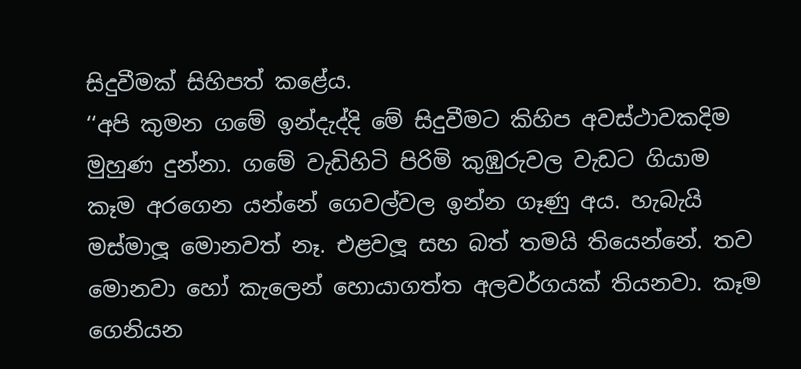සිදුවීමක් සිහිපත් කළේය.
‘‘අපි කුමන ගමේ ඉන්දැද්දි මේ සිදුවීමට කිහිප අවස්ථාවකදිම මුහුණ දුන්නා. ගමේ වැඩිහිටි පිරිමි කුඹුරුවල වැඩට ගියාම කෑම අරගෙන යන්නේ ගෙවල්වල ඉන්න ගෑණු අය. හැබැයි මස්මාලූ මොනවත් නෑ. එළවලූ සහ බත් තමයි තියෙන්නේ. තව මොනවා හෝ කැලෙන් හොයාගත්ත අලවර්ගයක් තියනවා. කෑම ගෙනියන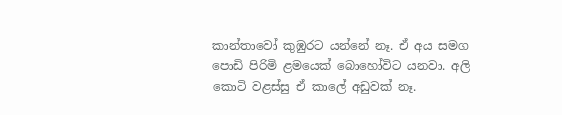කාන්තාවෝ කුඹුරට යන්නේ නෑ. ඒ අය සමග පොඩි පිරිමි ළමයෙක් බොහෝවිට යනවා. අලි කොටි වළස්සු ඒ කාලේ අඩුවක් නෑ.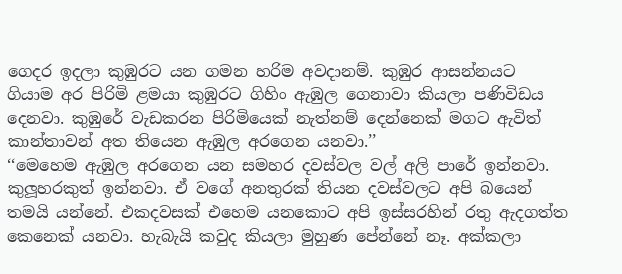ගෙදර ඉදලා කුඹුරට යන ගමන හරිම අවදානම්. කුඹුර ආසන්නයට ගියාම අර පිරිමි ළමයා කුඹුරට ගිහිං ඇඹුල ගෙනාවා කියලා පණිවිඩය දෙනවා. කුඹුරේ වැඩකරන පිරිමියෙක් නැත්නම් දෙන්නෙක් මගට ඇවිත් කාන්තාවන් අත තියෙන ඇඹුල අරගෙන යනවා.’’
‘‘මෙහෙම ඇඹුල අරගෙන යන සමහර දවස්වල වල් අලි පාරේ ඉන්නවා.  කුලූහරකුත් ඉන්නවා. ඒ වගේ අනතුරක් තියන දවස්වලට අපි බයෙන් තමයි යන්නේ. එකදවසක් එහෙම යනකොට අපි ඉස්සරහින් රතු ඇදගත්ත කෙනෙක් යනවා. හැබැයි කවුද කියලා මුහුණ පේන්නේ නෑ. අක්කලා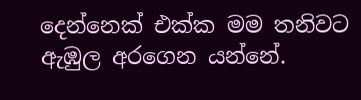දෙන්නෙක් එක්ක මම තනිවට ඇඹුල අරගෙන යන්නේ.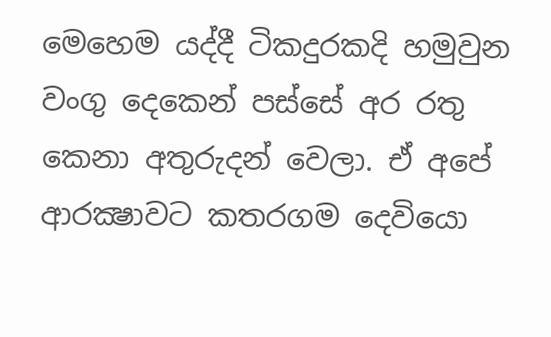මෙහෙම යද්දී ටිකදුරකදි හමුවුන වංගු දෙකෙන් පස්සේ අර රතු කෙනා අතුරුදන් වෙලා. ඒ අපේ ආරක්‍ෂාවට කතරගම දෙවියො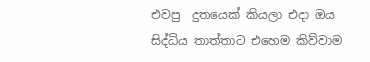එවපු  දුතයෙක් කියලා එදා ඔය සිද්ධිය තාත්තාට එහෙම කිව්වාම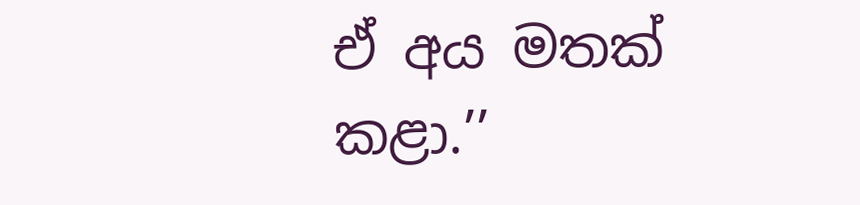ඒ අය මතක් කළා.’’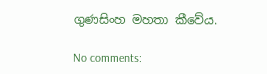ගුණසිංහ මහතා කීවේය.

No comments: